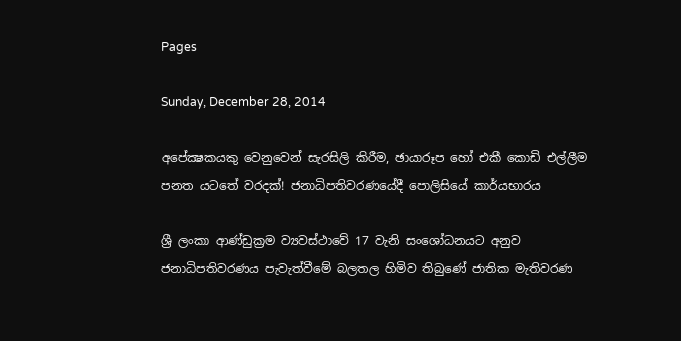Pages

Sunday, December 28, 2014

අපේක්‍ෂකයකු වෙනුවෙන් සැරසිලි කිරීම, ඡායාරූප හෝ එකී කොඩි එල්ලීම පනත යටතේ වරදක්‌! ජනාධිපතිවරණයේදී පොලිසියේ කාර්යභාරය

ශ්‍රී ලංකා ආණ්‌ඩුක්‍රම ව්‍යවස්‌ථාවේ 17 වැනි සංශෝධනයට අනුව ජනාධිපතිවරණය පැවැත්වීමේ බලතල හිමිව තිබුණේ ජාතික මැතිවරණ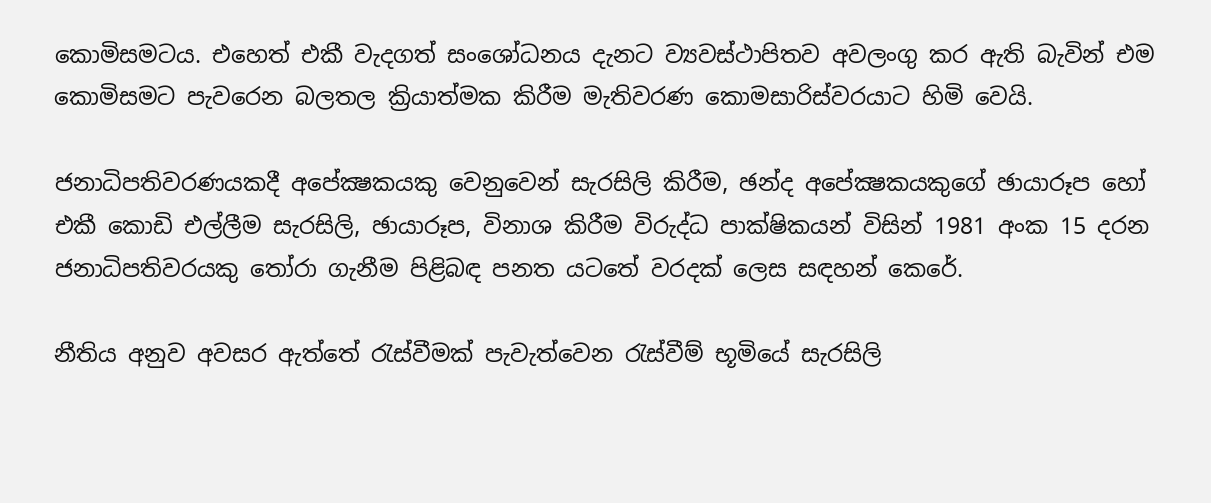කොමිසමටය. එහෙත් එකී වැදගත් සංශෝධනය දැනට ව්‍යවස්‌ථාපිතව අවලංගු කර ඇති බැවින් එම කොමිසමට පැවරෙන බලතල ක්‍රියාත්මක කිරීම මැතිවරණ කොමසාරිස්‌වරයාට හිමි වෙයි.

ජනාධිපතිවරණයකදී අපේක්‍ෂකයකු වෙනුවෙන් සැරසිලි කිරීම, ඡන්ද අපේක්‍ෂකයකුගේ ඡායාරූප හෝ එකී කොඩි එල්ලීම සැරසිලි, ඡායාරූප, විනාශ කිරීම විරුද්ධ පාක්‌ෂිකයන් විසින් 1981 අංක 15 දරන ජනාධිපතිවරයකු තෝරා ගැනීම පිළිබඳ පනත යටතේ වරදක්‌ ලෙස සඳහන් කෙරේ.

නීතිය අනුව අවසර ඇත්තේ රැස්‌වීමක්‌ පැවැත්වෙන රැස්‌වීම් භූමියේ සැරසිලි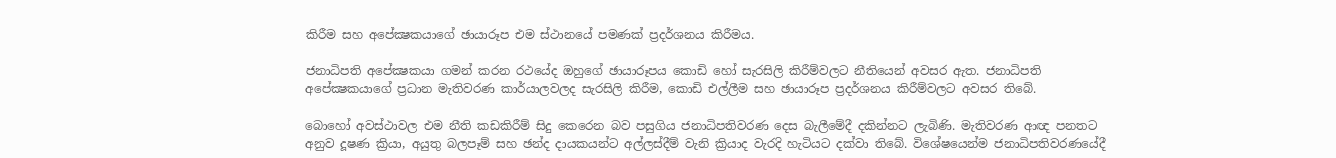කිරීම සහ අපේක්‍ෂකයාගේ ඡායාරූප එම ස්‌ථානයේ පමණක්‌ ප්‍රදර්ශනය කිරීමය.

ජනාධිපති අපේක්‍ෂකයා ගමන් කරන රථයේද ඔහුගේ ඡායාරූපය කොඩි හෝ සැරසිලි කිරීම්වලට නීතියෙන් අවසර ඇත. ජනාධිපති අපේක්‍ෂකයාගේ ප්‍රධාන මැතිවරණ කාර්යාලවලද සැරසිලි කිරීම, කොඩි එල්ලීම සහ ඡායාරූප ප්‍රදර්ශනය කිරීම්වලට අවසර තිබේ.

බොහෝ අවස්‌ථාවල එම නීති කඩකිරීම් සිදු කෙරෙන බව පසුගිය ජනාධිපතිවරණ දෙස බැලීමේදී දකින්නට ලැබිණි. මැතිවරණ ආඥ පනතට අනුව දූෂණ ක්‍රියා, අයුතු බලපෑම් සහ ඡන්ද දායකයන්ට අල්ලස්‌දීම් වැනි ක්‍රියාද වැරදි හැටියට දක්‌වා තිබේ. විශේෂයෙන්ම ජනාධිපතිවරණයේදී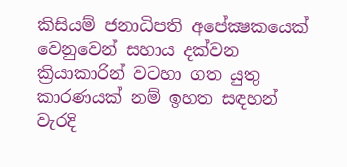කිසියම් ජනාධිපති අපේක්‍ෂකයෙක්‌ වෙනුවෙන් සහාය දක්‌වන ක්‍රියාකාරින් වටහා ගත යුතු කාරණයක්‌ නම් ඉහත සඳහන් වැරදි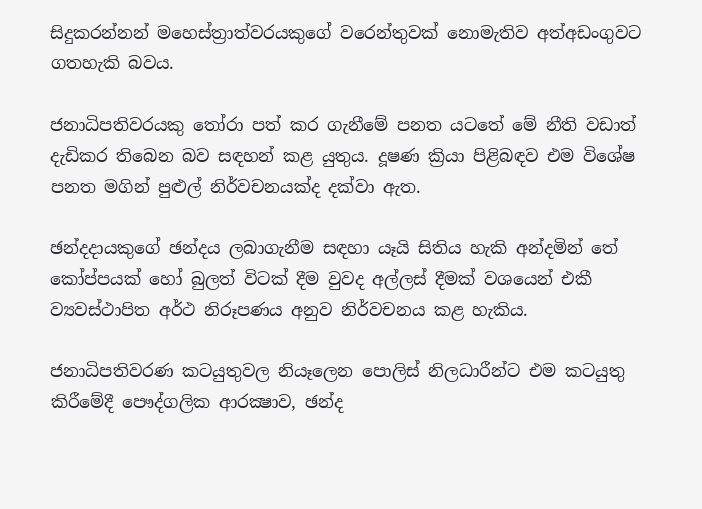සිදුකරන්නන් මහෙස්‌ත්‍රාත්වරයකුගේ වරෙන්තුවක්‌ නොමැතිව අත්අඩංගුවට ගතහැකි බවය.

ජනාධිපතිවරයකු තෝරා පත් කර ගැනීමේ පනත යටතේ මේ නීති වඩාත් දැඩිකර තිබෙන බව සඳහන් කළ යුතුය. දූෂණ ක්‍රියා පිළිබඳව එම විශේෂ පනත මගින් පුළුල් නිර්වචනයක්‌ද දක්‌වා ඇත.

ඡන්දදායකුගේ ඡන්දය ලබාගැනීම සඳහා යෑයි සිතිය හැකි අන්දමින් තේ කෝප්පයක්‌ හෝ බුලත් විටක්‌ දීම වුවද අල්ලස්‌ දීමක්‌ වශයෙන් එකී ව්‍යවස්‌ථාපිත අර්ථ නිරූපණය අනුව නිර්වචනය කළ හැකිය.

ජනාධිපතිවරණ කටයුතුවල නියෑලෙන පොලිස්‌ නිලධාරීන්ට එම කටයුතු කිරීමේදී පෞද්ගලික ආරක්‍ෂාව, ඡන්ද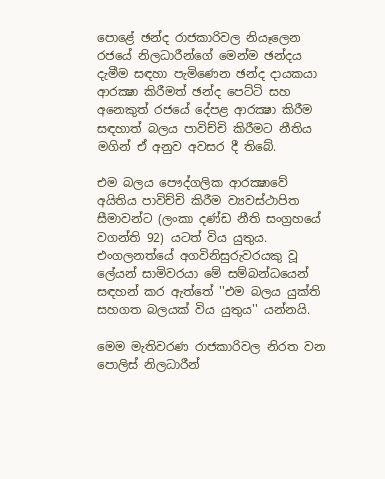පොළේ ඡන්ද රාජකාරිවල නියෑලෙන රජයේ නිලධාරීන්ගේ මෙන්ම ඡන්දය දැමීම සඳහා පැමිණෙන ඡන්ද දායකයා ආරක්‍ෂා කිරීමත් ඡන්ද පෙට්‌ටි සහ අනෙකුත් රජයේ දේපළ ආරක්‍ෂා කිරීම සඳහාත් බලය පාවිච්චි කිරීමට නීතිය මගින් ඒ අනුව අවසර දී තිබේ.

එම බලය පෞද්ගලික ආරක්‍ෂාවේ අයිතිය පාවිච්චි කිරීම ව්‍යවස්‌ථාපිත සීමාවන්ට (ලංකා දණ්‌ඩ නීති සංග්‍රහයේ වගන්ති 92) යටත් විය යුතුය. එංගලනත්යේ අගවිනිසුරුවරයකු වූ ලේයන් සාමිවරයා මේ සම්බන්ධයෙන් සඳහන් කර ඇත්තේ ''එම බලය යුක්‌ති සහගත බලයක්‌ විය යුතුය'' යන්නයි.

මෙම මැතිවරණ රාජකාරිවල නිරත වන පොලිස්‌ නිලධාරීන්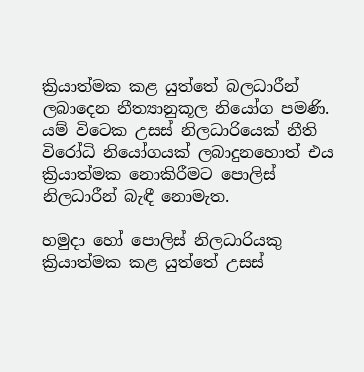ක්‍රියාත්මක කළ යුත්තේ බලධාරීන් ලබාදෙන නීත්‍යානුකූල නියෝග පමණි. යම් විටෙක උසස්‌ නිලධාරියෙක්‌ නීති විරෝධි නියෝගයක්‌ ලබාදුනහොත් එය ක්‍රියාත්මක නොකිරීමට පොලිස්‌ නිලධාරීන් බැඳී නොමැත.

හමුදා හෝ පොලිස්‌ නිලධාරියකු ක්‍රියාත්මක කළ යුත්තේ උසස්‌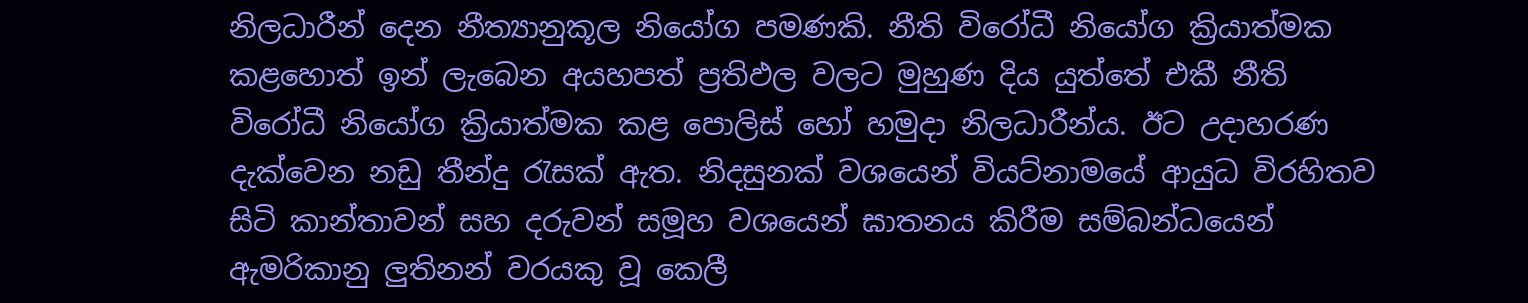නිලධාරීන් දෙන නීත්‍යානුකූල නියෝග පමණකි. නීති විරෝධී නියෝග ක්‍රියාත්මක කළහොත් ඉන් ලැබෙන අයහපත් ප්‍රතිඵල වලට මුහුණ දිය යුත්තේ එකී නීති විරෝධී නියෝග ක්‍රියාත්මක කළ පොලිස්‌ හෝ හමුදා නිලධාරීන්ය. ඊට උදාහරණ දැක්‌වෙන නඩු තීන්දු රැසක්‌ ඇත. නිදසුනක්‌ වශයෙන් වියට්‌නාමයේ ආයුධ විරහිතව සිටි කාන්තාවන් සහ දරුවන් සමූහ වශයෙන් ඝාතනය කිරීම සම්බන්ධයෙන් ඇමරිකානු ලුතිනන් වරයකු වූ කෙලී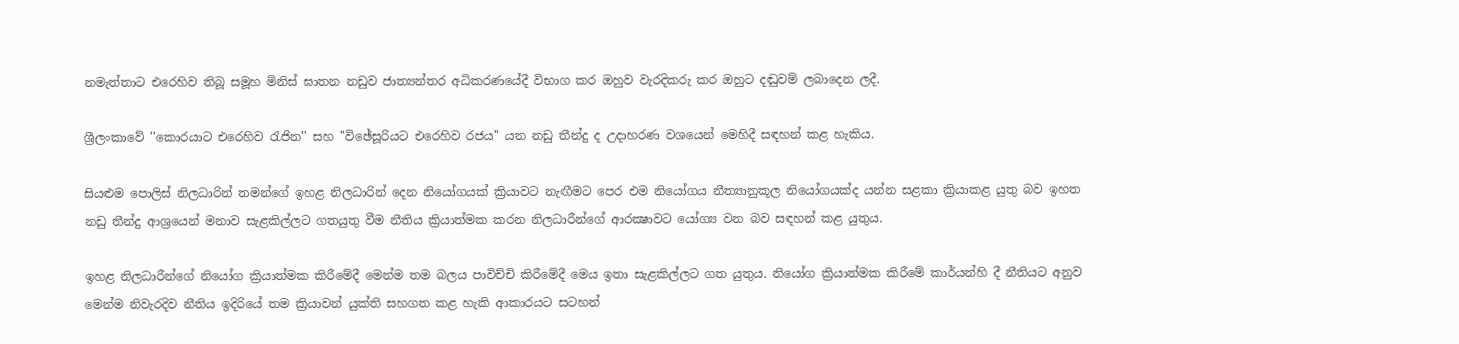නමැත්තාට එරෙහිව තිබූ සමූහ මිනිස්‌ ඝාතන නඩුව ජාත්‍යන්තර අධිකරණයේදී විභාග කර ඔහුව වැරදිකරු කර ඔහුට දඬුවම් ලබාදෙන ලදී.

ශ්‍රීලංකාවේ ''කොරයාට එරෙහිව රැජින'' සහ ''විඡේසූරියට එරෙහිව රජය'' යන නඩු තීන්දු ද උදාහරණ වශයෙන් මෙහිදී සඳහන් කළ හැකිය.

සියළුම පොලිස්‌ නිලධාරින් තමන්ගේ ඉහළ නිලධාරින් දෙන නියෝගයක්‌ ක්‍රියාවට නැඟීමට පෙර එම නියෝගය නීත්‍යානුකූල නියෝගයක්‌ද යන්න සළකා ක්‍රියාකළ යුතු බව ඉහත නඩු තීන්දු ආශ්‍රයෙන් මනාව සැළකිල්ලට ගතයුතු වීම නීතිය ක්‍රියාත්මක කරන නිලධාරීන්ගේ ආරක්‍ෂාවට යෝග්‍ය වන බව සඳහන් කළ යුතුය.

ඉහළ නිලධාරීන්ගේ නියෝග ක්‍රියාත්මක කිරීමේදී මෙන්ම තම බලය පාවිච්චි කිරීමේදී මෙය ඉතා සැළකිල්ලට ගත යුතුය. නියෝග ක්‍රියාත්මක කිරීමේ කාර්යන්හි දී නීතියට අනුව මෙන්ම නිවැරදිව නීතිය ඉදිරියේ තම ක්‍රියාවන් යුක්‌ති සහගත කළ හැකි ආකාරයට සටහන්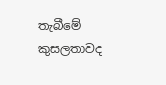තැබීමේ කුසලතාවද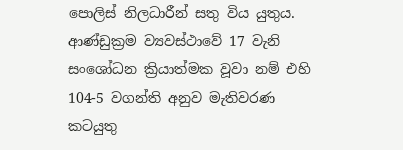පොලිස්‌ නිලධාරීන් සතු විය යුතුය. ආණ්‌ඩුක්‍රම ව්‍යවස්‌ථාවේ 17 වැනි සංශෝධන ක්‍රියාත්මක වූවා නම් එහි 104-5 වගන්ති අනුව මැතිවරණ කටයුතු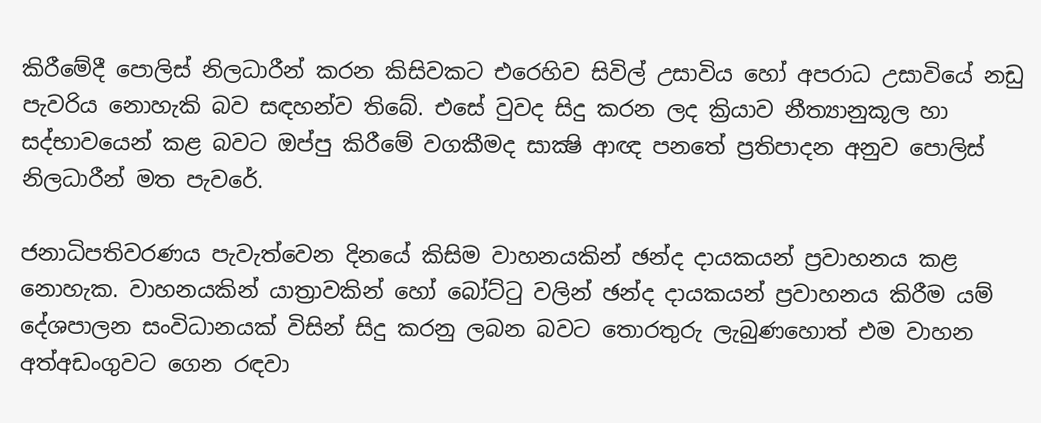කිරීමේදී පොලිස්‌ නිලධාරීන් කරන කිසිවකට එරෙහිව සිවිල් උසාවිය හෝ අපරාධ උසාවියේ නඩු පැවරිය නොහැකි බව සඳහන්ව තිබේ. එසේ වුවද සිදු කරන ලද ක්‍රියාව නීත්‍යානුකූල හා සද්භාවයෙන් කළ බවට ඔප්පු කිරීමේ වගකීමද සාක්‍ෂි ආඥ පනතේ ප්‍රතිපාදන අනුව පොලිස්‌ නිලධාරීන් මත පැවරේ.

ජනාධිපතිවරණය පැවැත්වෙන දිනයේ කිසිම වාහනයකින් ඡන්ද දායකයන් ප්‍රවාහනය කළ නොහැක. වාහනයකින් යාත්‍රාවකින් හෝ බෝට්‌ටු වලින් ඡන්ද දායකයන් ප්‍රවාහනය කිරීම යම් දේශපාලන සංවිධානයක්‌ විසින් සිදු කරනු ලබන බවට තොරතුරු ලැබුණහොත් එම වාහන අත්අඩංගුවට ගෙන රඳවා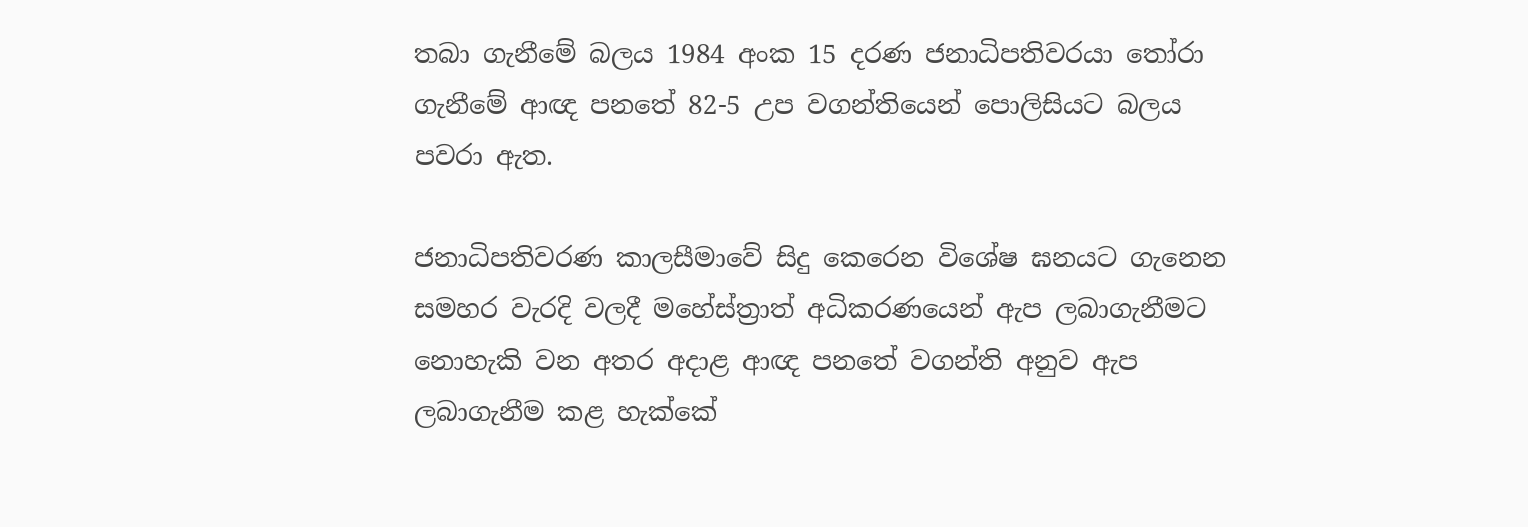තබා ගැනීමේ බලය 1984 අංක 15 දරණ ජනාධිපතිවරයා තෝරා ගැනීමේ ආඥ පනතේ 82-5 උප වගන්තියෙන් පොලිසියට බලය පවරා ඇත.

ජනාධිපතිවරණ කාලසීමාවේ සිදු කෙරෙන විශේෂ ඝනයට ගැනෙන සමහර වැරදි වලදී මහේස්‌ත්‍රාත් අධිකරණයෙන් ඇප ලබාගැනීමට නොහැකි වන අතර අදාළ ආඥ පනතේ වගන්ති අනුව ඇප ලබාගැනීම කළ හැක්‌කේ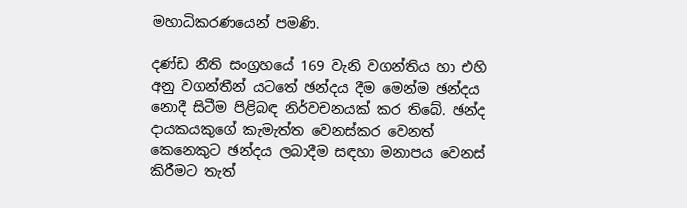මහාධිකරණයෙන් පමණි.

දණ්‌ඩ නීති සංග්‍රහයේ 169 වැනි වගන්තිය හා එහි අනු වගන්තීන් යටතේ ඡන්දය දීම මෙන්ම ඡන්දය නොදී සිටීම පිළිබඳ නිර්වචනයක්‌ කර තිබේ. ඡන්ද දායකයකුගේ කැමැත්ත වෙනස්‌කර වෙනත් කෙනෙකුට ඡන්දය ලබාදීම සඳහා මනාපය වෙනස්‌ කිරීමට තැත්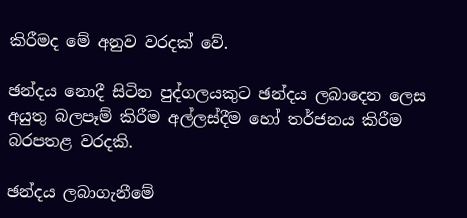කිරීමද මේ අනුව වරදක්‌ වේ.

ඡන්දය නොදී සිටින පුද්ගලයකුට ඡන්දය ලබාදෙන ලෙස අයුතු බලපෑම් කිරීම අල්ලස්‌දීම හෝ තර්ජනය කිරීම බරපතළ වරදකි.

ඡන්දය ලබාගැනීමේ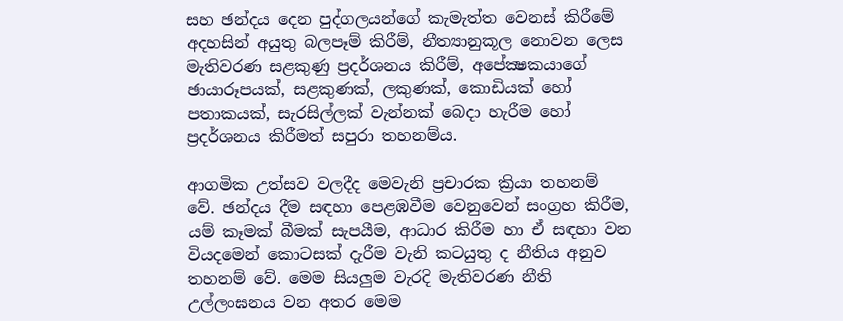සහ ඡන්දය දෙන පුද්ගලයන්ගේ කැමැත්ත වෙනස්‌ කිරීමේ අදහසින් අයුතු බලපෑම් කිරීම්, නීත්‍යානුකූල නොවන ලෙස මැතිවරණ සළකුණු ප්‍රදර්ශනය කිරීම්, අපේක්‍ෂකයාගේ ඡායාරූපයක්‌, සළකුණක්‌, ලකුණක්‌, කොඩියක්‌ හෝ පතාකයක්‌, සැරසිල්ලක්‌ වැන්නක්‌ බෙදා හැරීම හෝ ප්‍රදර්ශනය කිරීමත් සපුරා තහනම්ය.

ආගමික උත්සව වලදීද මෙවැනි ප්‍රචාරක ක්‍රියා තහනම් වේ. ඡන්දය දීම සඳහා පෙළඹවීම වෙනුවෙන් සංග්‍රහ කිරීම, යම් කෑමක්‌ බීමක්‌ සැපයීම, ආධාර කිරීම හා ඒ සඳහා වන වියදමෙන් කොටසක්‌ දැරීම වැනි කටයුතු ද නීතිය අනුව තහනම් වේ. මෙම සියලුම වැරදි මැතිවරණ නීති උල්ලංඝනය වන අතර මෙම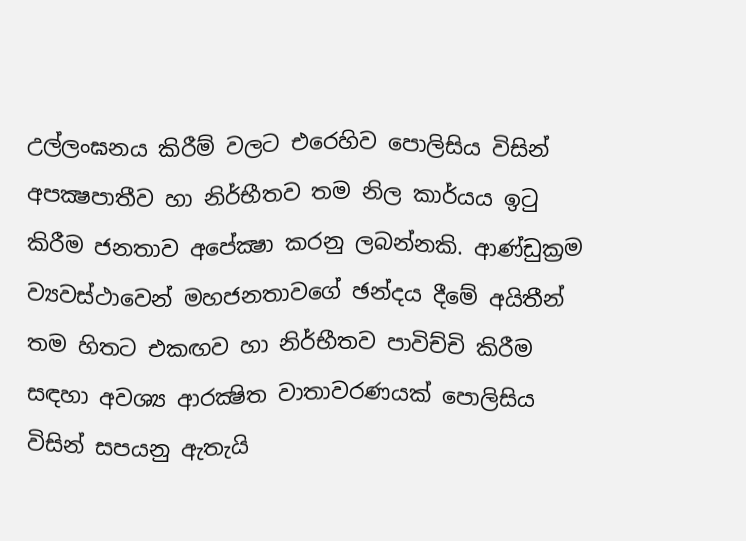උල්ලංඝනය කිරීම් වලට එරෙහිව පොලිසිය විසින් අපක්‍ෂපාතීව හා නිර්භීතව තම නිල කාර්යය ඉටු කිරීම ජනතාව අපේක්‍ෂා කරනු ලබන්නකි. ආණ්‌ඩුක්‍රම ව්‍යවස්‌ථාවෙන් මහජනතාවගේ ඡන්දය දීමේ අයිතීන් තම හිතට එකඟව හා නිර්භීතව පාවිච්චි කිරීම සඳහා අවශ්‍ය ආරක්‍ෂිත වාතාවරණයක්‌ පොලිසිය විසින් සපයනු ඇතැයි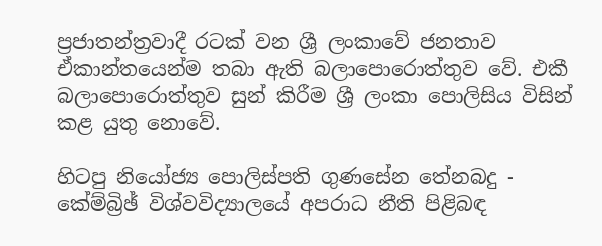ප්‍රජාතන්ත්‍රවාදී රටක්‌ වන ශ්‍රී ලංකාවේ ජනතාව ඒකාන්තයෙන්ම තබා ඇති බලාපොරොත්තුව වේ. එකී බලාපොරොත්තුව සුන් කිරීම ශ්‍රී ලංකා පොලිසිය විසින් කළ යුතු නොවේ.

හිටපු නියෝජ්‍ය පොලිස්‌පති ගුණසේන තේනබදු - කේම්බ්‍රිඡ් විශ්වවිද්‍යාලයේ අපරාධ නීති පිළිබඳ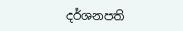දර්ශනපති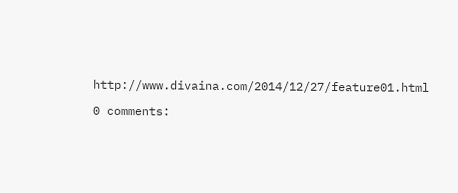http://www.divaina.com/2014/12/27/feature01.html

0 comments: